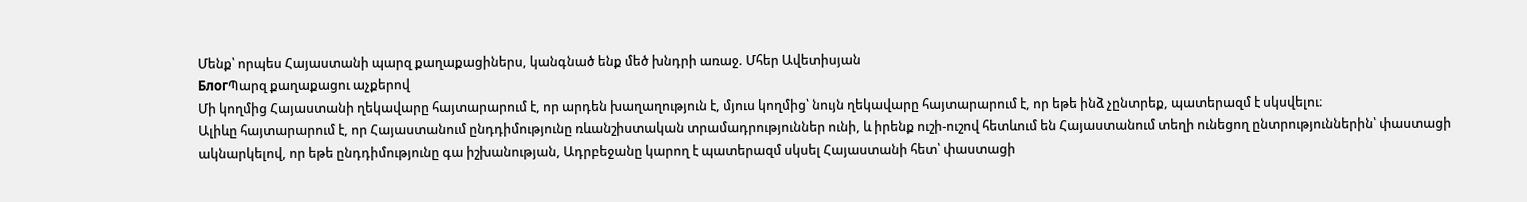Մենք՝ որպես Հայաստանի պարզ քաղաքացիներս, կանգնած ենք մեծ խնդրի առաջ. Մհեր Ավետիսյան
БлогՊարզ քաղաքացու աչքերով
Մի կողմից Հայաստանի ղեկավարը հայտարարում է, որ արդեն խաղաղություն է, մյուս կողմից՝ նույն ղեկավարը հայտարարում է, որ եթե ինձ չընտրեք, պատերազմ է սկսվելու։
Ալիևը հայտարարում է, որ Հայաստանում ընդդիմությունը ռևանշիստական տրամադրություններ ունի, և իրենք ուշի-ուշով հետևում են Հայաստանում տեղի ունեցող ընտրություններին՝ փաստացի ակնարկելով, որ եթե ընդդիմությունը գա իշխանության, Ադրբեջանը կարող է պատերազմ սկսել Հայաստանի հետ՝ փաստացի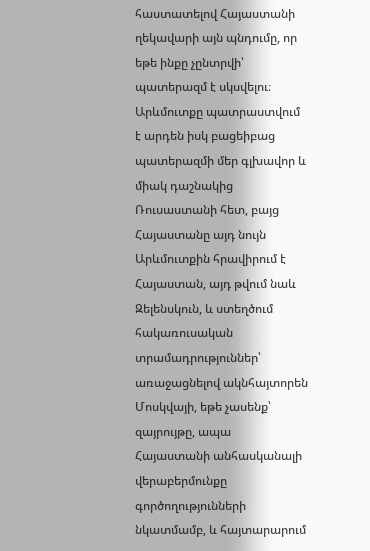հաստատելով Հայաստանի ղեկավարի այն պնդումը, որ եթե ինքը չընտրվի՝ պատերազմ է սկսվելու։
Արևմուտքը պատրաստվում է արդեն իսկ բացեիբաց պատերազմի մեր գլխավոր և միակ դաշնակից Ռուսաստանի հետ, բայց Հայաստանը այդ նույն Արևմուտքին հրավիրում է Հայաստան, այդ թվում նաև Զելենսկուն, և ստեղծում հակառուսական տրամադրություններ՝ առաջացնելով ակնհայտորեն Մոսկվայի, եթե չասենք՝ զայրույթը, ապա Հայաստանի անհասկանալի վերաբերմունքը
գործողությունների նկատմամբ, և հայտարարում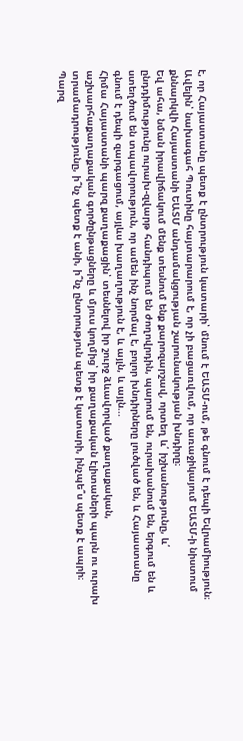է, որ Հայաստանը պետք է ընտրություն կատարի՝ մնում է ԵԱՏՄ-ում, թե գնում է դեպի Եվրամիություն։
Ավելին՝ նախագահ Պուտինը հայտարարում է, որ չի բացառվում, որ առաջիկայում ԵԱՏՄ-ի նիստում քննարկվի Հայաստանի ԵԱՏՄ անդամակցության շարունակության խնդիրը։
Եվ ահա, նման իրավիճակում մենք տեսնում ենք քարոզարշավ, որտեղ և՛ իշխանությունը, և՛ ընդդիմությունը ուրախ-զվարթ հանդիպում են ժողովրդին, պարում են, ուրախանում են, երգում են և ստեղծում են տպավորություն, որ ամեն ինչ նորմալ է, բոլոր խնդիրները լուծված են, և Հայաստանը գնում է դեպի զարգացում, այլևս խաղաղություն է, և այլն, և այլն...
Հիմա Հայաստանի պարզ քաղաքացին՝ տեսնելով իր շուրջ ձևավորված քաղաքական, աշխարհաքաղաքական գործընթացները և մյուս կողմից՝ իր քաղաքական էլիտաների պարն ու ուրախ տրամադրությունը, ի՞նչ պետք է անի, ի՞նչ ընտրություն պետք է կատարի, ինչպե՞ս պետք է ապրի։
Պարզ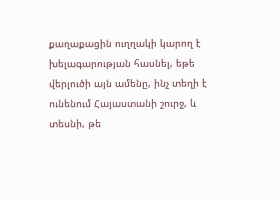քաղաքացին ուղղակի կարող է խելագարության հասնել, եթե վերլուծի այն ամենը, ինչ տեղի է ունենում Հայաստանի շուրջ, և տեսնի, թե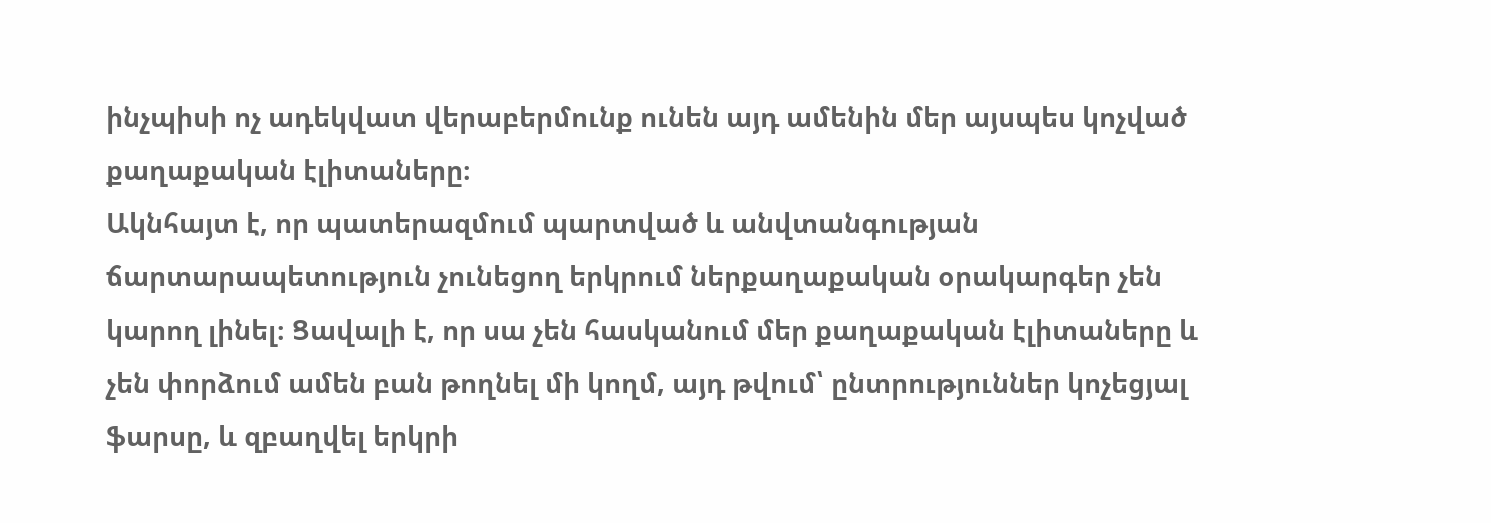ինչպիսի ոչ ադեկվատ վերաբերմունք ունեն այդ ամենին մեր այսպես կոչված քաղաքական էլիտաները։
Ակնհայտ է, որ պատերազմում պարտված և անվտանգության ճարտարապետություն չունեցող երկրում ներքաղաքական օրակարգեր չեն կարող լինել։ Ցավալի է, որ սա չեն հասկանում մեր քաղաքական էլիտաները և չեն փորձում ամեն բան թողնել մի կողմ, այդ թվում՝ ընտրություններ կոչեցյալ ֆարսը, և զբաղվել երկրի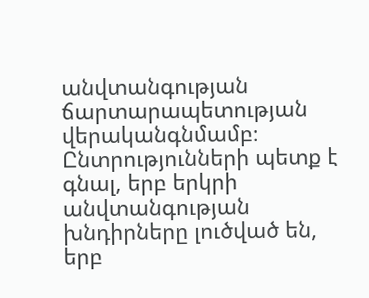անվտանգության ճարտարապետության վերականգնմամբ։
Ընտրությունների պետք է գնալ, երբ երկրի անվտանգության խնդիրները լուծված են, երբ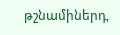թշնամիներդ,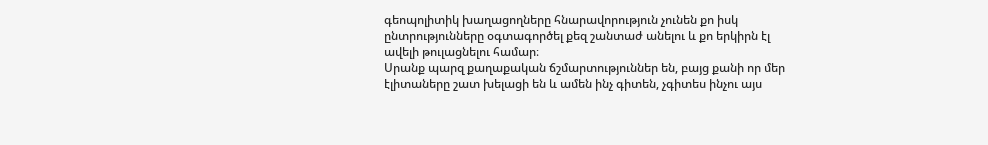գեոպոլիտիկ խաղացողները հնարավորություն չունեն քո իսկ ընտրությունները օգտագործել քեզ շանտաժ անելու և քո երկիրն էլ ավելի թուլացնելու համար։
Սրանք պարզ քաղաքական ճշմարտություններ են, բայց քանի որ մեր էլիտաները շատ խելացի են և ամեն ինչ գիտեն, չգիտես ինչու այս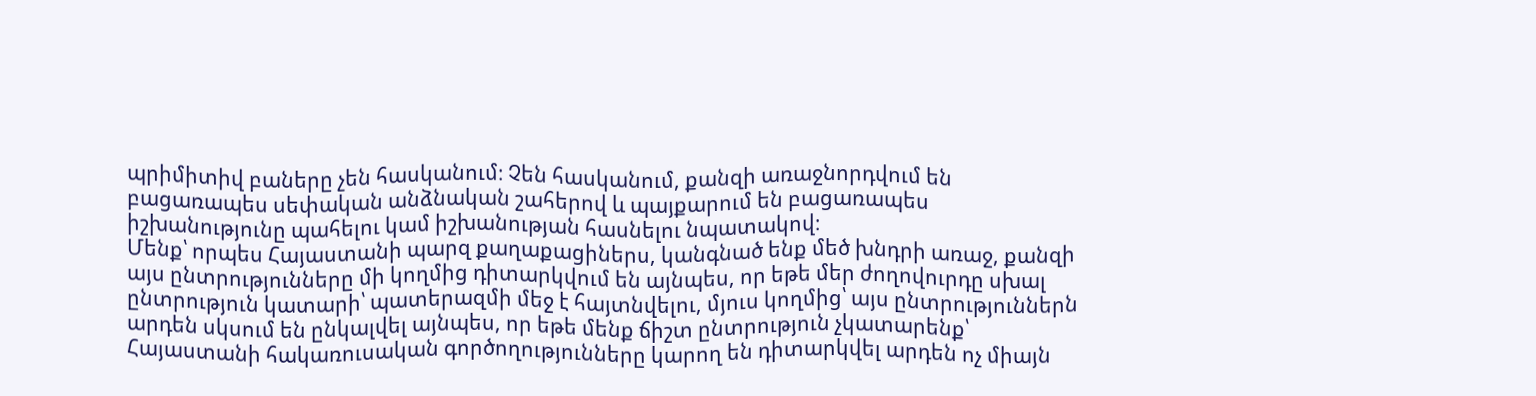պրիմիտիվ բաները չեն հասկանում։ Չեն հասկանում, քանզի առաջնորդվում են բացառապես սեփական անձնական շահերով և պայքարում են բացառապես իշխանությունը պահելու կամ իշխանության հասնելու նպատակով։
Մենք՝ որպես Հայաստանի պարզ քաղաքացիներս, կանգնած ենք մեծ խնդրի առաջ, քանզի այս ընտրությունները մի կողմից դիտարկվում են այնպես, որ եթե մեր ժողովուրդը սխալ ընտրություն կատարի՝ պատերազմի մեջ է հայտնվելու, մյուս կողմից՝ այս ընտրություններն արդեն սկսում են ընկալվել այնպես, որ եթե մենք ճիշտ ընտրություն չկատարենք՝ Հայաստանի հակառուսական գործողությունները կարող են դիտարկվել արդեն ոչ միայն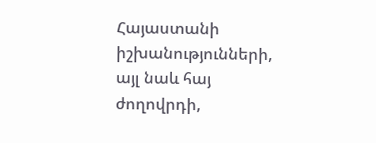Հայաստանի իշխանությունների, այլ նաև հայ ժողովրդի,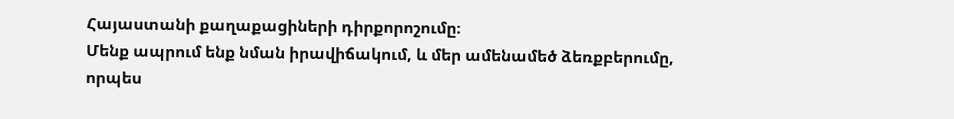Հայաստանի քաղաքացիների դիրքորոշումը։
Մենք ապրում ենք նման իրավիճակում, և մեր ամենամեծ ձեռքբերումը, որպես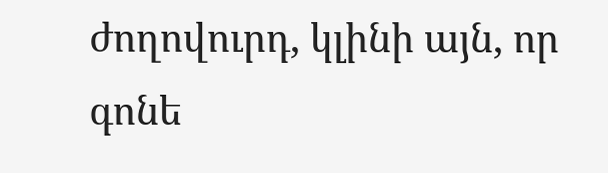ժողովուրդ, կլինի այն, որ գոնե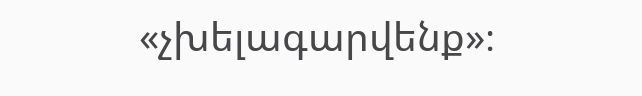«չխելագարվենք»։